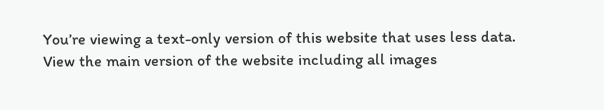You’re viewing a text-only version of this website that uses less data. View the main version of the website including all images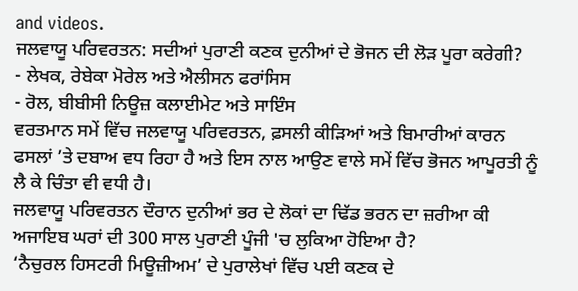and videos.
ਜਲਵਾਯੂ ਪਰਿਵਰਤਨ: ਸਦੀਆਂ ਪੁਰਾਣੀ ਕਣਕ ਦੁਨੀਆਂ ਦੇ ਭੋਜਨ ਦੀ ਲੋੜ ਪੂਰਾ ਕਰੇਗੀ?
- ਲੇਖਕ, ਰੇਬੇਕਾ ਮੋਰੇਲ ਅਤੇ ਐਲੀਸਨ ਫਰਾਂਸਿਸ
- ਰੋਲ, ਬੀਬੀਸੀ ਨਿਊਜ਼ ਕਲਾਈਮੇਟ ਅਤੇ ਸਾਇੰਸ
ਵਰਤਮਾਨ ਸਮੇਂ ਵਿੱਚ ਜਲਵਾਯੂ ਪਰਿਵਰਤਨ, ਫ਼ਸਲੀ ਕੀੜਿਆਂ ਅਤੇ ਬਿਮਾਰੀਆਂ ਕਾਰਨ ਫਸਲਾਂ ’ਤੇ ਦਬਾਅ ਵਧ ਰਿਹਾ ਹੈ ਅਤੇ ਇਸ ਨਾਲ ਆਉਣ ਵਾਲੇ ਸਮੇਂ ਵਿੱਚ ਭੋਜਨ ਆਪੂਰਤੀ ਨੂੰ ਲੈ ਕੇ ਚਿੰਤਾ ਵੀ ਵਧੀ ਹੈ।
ਜਲਵਾਯੂ ਪਰਿਵਰਤਨ ਦੌਰਾਨ ਦੁਨੀਆਂ ਭਰ ਦੇ ਲੋਕਾਂ ਦਾ ਢਿੱਡ ਭਰਨ ਦਾ ਜ਼ਰੀਆ ਕੀ ਅਜਾਇਬ ਘਰਾਂ ਦੀ 300 ਸਾਲ ਪੁਰਾਣੀ ਪੂੰਜੀ 'ਚ ਲੁਕਿਆ ਹੋਇਆ ਹੈ?
‘ਨੈਚੁਰਲ ਹਿਸਟਰੀ ਮਿਊਜ਼ੀਅਮ’ ਦੇ ਪੁਰਾਲੇਖਾਂ ਵਿੱਚ ਪਈ ਕਣਕ ਦੇ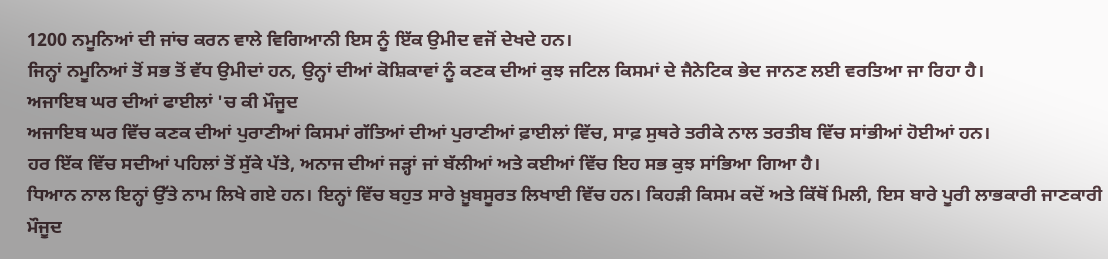1200 ਨਮੂਨਿਆਂ ਦੀ ਜਾਂਚ ਕਰਨ ਵਾਲੇ ਵਿਗਿਆਨੀ ਇਸ ਨੂੰ ਇੱਕ ਉਮੀਦ ਵਜੋਂ ਦੇਖਦੇ ਹਨ।
ਜਿਨ੍ਹਾਂ ਨਮੂਨਿਆਂ ਤੋਂ ਸਭ ਤੋਂ ਵੱਧ ਉਮੀਦਾਂ ਹਨ, ਉਨ੍ਹਾਂ ਦੀਆਂ ਕੋਸ਼ਿਕਾਵਾਂ ਨੂੰ ਕਣਕ ਦੀਆਂ ਕੁਝ ਜਟਿਲ ਕਿਸਮਾਂ ਦੇ ਜੈਨੇਟਿਕ ਭੇਦ ਜਾਨਣ ਲਈ ਵਰਤਿਆ ਜਾ ਰਿਹਾ ਹੈ।
ਅਜਾਇਬ ਘਰ ਦੀਆਂ ਫਾਈਲਾਂ 'ਚ ਕੀ ਮੌਜੂਦ
ਅਜਾਇਬ ਘਰ ਵਿੱਚ ਕਣਕ ਦੀਆਂ ਪੁਰਾਣੀਆਂ ਕਿਸਮਾਂ ਗੱਤਿਆਂ ਦੀਆਂ ਪੁਰਾਣੀਆਂ ਫ਼ਾਈਲਾਂ ਵਿੱਚ, ਸਾਫ਼ ਸੁਥਰੇ ਤਰੀਕੇ ਨਾਲ ਤਰਤੀਬ ਵਿੱਚ ਸਾਂਭੀਆਂ ਹੋਈਆਂ ਹਨ।
ਹਰ ਇੱਕ ਵਿੱਚ ਸਦੀਆਂ ਪਹਿਲਾਂ ਤੋਂ ਸੁੱਕੇ ਪੱਤੇ, ਅਨਾਜ ਦੀਆਂ ਜੜ੍ਹਾਂ ਜਾਂ ਬੱਲੀਆਂ ਅਤੇ ਕਈਆਂ ਵਿੱਚ ਇਹ ਸਭ ਕੁਝ ਸਾਂਭਿਆ ਗਿਆ ਹੈ।
ਧਿਆਨ ਨਾਲ ਇਨ੍ਹਾਂ ਉੱਤੇ ਨਾਮ ਲਿਖੇ ਗਏ ਹਨ। ਇਨ੍ਹਾਂ ਵਿੱਚ ਬਹੁਤ ਸਾਰੇ ਖ਼ੂਬਸੂਰਤ ਲਿਖਾਈ ਵਿੱਚ ਹਨ। ਕਿਹੜੀ ਕਿਸਮ ਕਦੋਂ ਅਤੇ ਕਿੱਥੋਂ ਮਿਲੀ, ਇਸ ਬਾਰੇ ਪੂਰੀ ਲਾਭਕਾਰੀ ਜਾਣਕਾਰੀ ਮੌਜੂਦ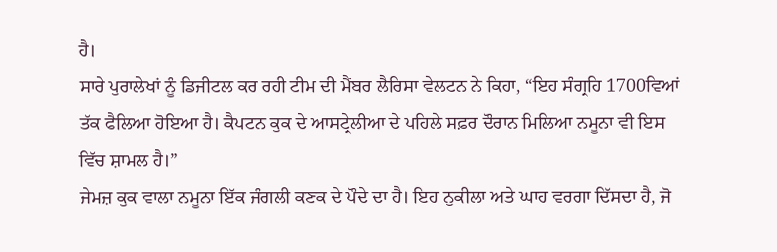ਹੈ।
ਸਾਰੇ ਪੁਰਾਲੇਖਾਂ ਨੂੰ ਡਿਜੀਟਲ ਕਰ ਰਹੀ ਟੀਮ ਦੀ ਮੈਂਬਰ ਲੈਰਿਸਾ ਵੇਲਟਨ ਨੇ ਕਿਹਾ, “ਇਹ ਸੰਗ੍ਰਹਿ 1700ਵਿਆਂ ਤੱਕ ਫੈਲਿਆ ਹੋਇਆ ਹੈ। ਕੈਪਟਨ ਕੁਕ ਦੇ ਆਸਟ੍ਰੇਲੀਆ ਦੇ ਪਹਿਲੇ ਸਫ਼ਰ ਦੌਰਾਨ ਮਿਲਿਆ ਨਮੂਨਾ ਵੀ ਇਸ ਵਿੱਚ ਸ਼ਾਮਲ ਹੈ।”
ਜੇਮਜ਼ ਕੁਕ ਵਾਲਾ ਨਮੂਨਾ ਇੱਕ ਜੰਗਲੀ ਕਣਕ ਦੇ ਪੌਦੇ ਦਾ ਹੈ। ਇਹ ਨੁਕੀਲਾ ਅਤੇ ਘਾਹ ਵਰਗਾ ਦਿੱਸਦਾ ਹੈ, ਜੋ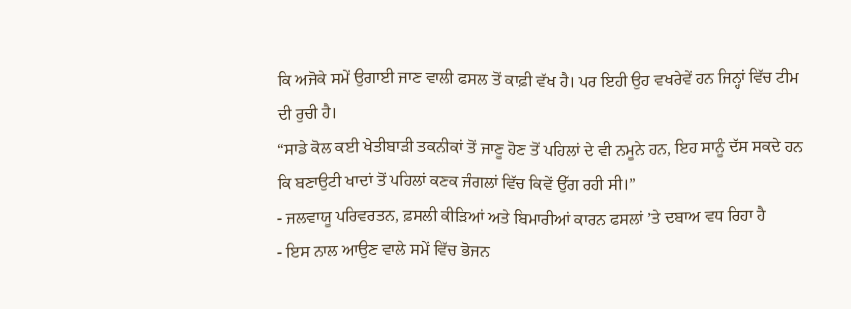ਕਿ ਅਜੋਕੇ ਸਮੇਂ ਉਗਾਈ ਜਾਣ ਵਾਲੀ ਫਸਲ ਤੋਂ ਕਾਫ਼ੀ ਵੱਖ ਹੈ। ਪਰ ਇਹੀ ਉਹ ਵਖਰੇਵੇਂ ਹਨ ਜਿਨ੍ਹਾਂ ਵਿੱਚ ਟੀਮ ਦੀ ਰੁਚੀ ਹੈ।
“ਸਾਡੇ ਕੋਲ ਕਈ ਖੇਤੀਬਾੜੀ ਤਕਨੀਕਾਂ ਤੋਂ ਜਾਣੂ ਹੋਣ ਤੋਂ ਪਹਿਲਾਂ ਦੇ ਵੀ ਨਮੂਨੇ ਹਨ, ਇਹ ਸਾਨੂੰ ਦੱਸ ਸਕਦੇ ਹਨ ਕਿ ਬਣਾਉਟੀ ਖਾਦਾਂ ਤੋਂ ਪਹਿਲਾਂ ਕਣਕ ਜੰਗਲਾਂ ਵਿੱਚ ਕਿਵੇਂ ਉੱਗ ਰਹੀ ਸੀ।”
- ਜਲਵਾਯੂ ਪਰਿਵਰਤਨ, ਫ਼ਸਲੀ ਕੀੜਿਆਂ ਅਤੇ ਬਿਮਾਰੀਆਂ ਕਾਰਨ ਫਸਲਾਂ ’ਤੇ ਦਬਾਅ ਵਧ ਰਿਹਾ ਹੈ
- ਇਸ ਨਾਲ ਆਉਣ ਵਾਲੇ ਸਮੇਂ ਵਿੱਚ ਭੋਜਨ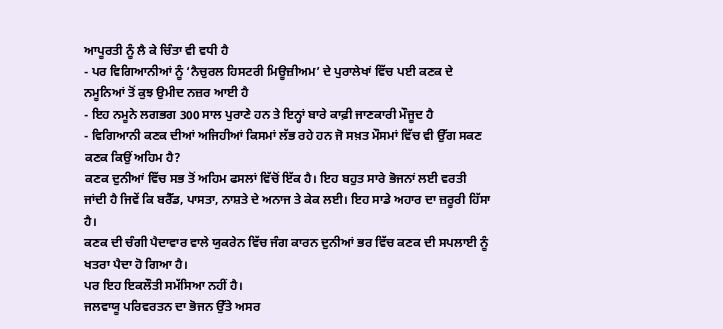ਆਪੂਰਤੀ ਨੂੰ ਲੈ ਕੇ ਚਿੰਤਾ ਵੀ ਵਧੀ ਹੈ
- ਪਰ ਵਿਗਿਆਨੀਆਂ ਨੂੰ ‘ਨੈਚੁਰਲ ਹਿਸਟਰੀ ਮਿਊਜ਼ੀਅਮ’ ਦੇ ਪੁਰਾਲੇਖਾਂ ਵਿੱਚ ਪਈ ਕਣਕ ਦੇ ਨਮੂਨਿਆਂ ਤੋਂ ਕੁਝ ਉਮੀਦ ਨਜ਼ਰ ਆਈ ਹੈ
- ਇਹ ਨਮੂਨੇ ਲਗਭਗ 300 ਸਾਲ ਪੁਰਾਣੇ ਹਨ ਤੇ ਇਨ੍ਹਾਂ ਬਾਰੇ ਕਾਫ਼ੀ ਜਾਣਕਾਰੀ ਮੌਜੂਦ ਹੈ
- ਵਿਗਿਆਨੀ ਕਣਕ ਦੀਆਂ ਅਜਿਹੀਆਂ ਕਿਸਮਾਂ ਲੱਭ ਰਹੇ ਹਨ ਜੋ ਸਖ਼ਤ ਮੌਸਮਾਂ ਵਿੱਚ ਵੀ ਉੱਗ ਸਕਣ
ਕਣਕ ਕਿਉਂ ਅਹਿਮ ਹੈ?
ਕਣਕ ਦੁਨੀਆਂ ਵਿੱਚ ਸਭ ਤੋਂ ਅਹਿਮ ਫਸਲਾਂ ਵਿੱਚੋਂ ਇੱਕ ਹੈ। ਇਹ ਬਹੁਤ ਸਾਰੇ ਭੋਜਨਾਂ ਲਈ ਵਰਤੀ ਜਾਂਦੀ ਹੈ ਜਿਵੇਂ ਕਿ ਬਰੈੱਡ, ਪਾਸਤਾ, ਨਾਸ਼ਤੇ ਦੇ ਅਨਾਜ ਤੇ ਕੇਕ ਲਈ। ਇਹ ਸਾਡੇ ਅਹਾਰ ਦਾ ਜ਼ਰੂਰੀ ਹਿੱਸਾ ਹੈ।
ਕਣਕ ਦੀ ਚੰਗੀ ਪੈਦਾਵਾਰ ਵਾਲੇ ਯੁਕਰੇਨ ਵਿੱਚ ਜੰਗ ਕਾਰਨ ਦੁਨੀਆਂ ਭਰ ਵਿੱਚ ਕਣਕ ਦੀ ਸਪਲਾਈ ਨੂੰ ਖਤਰਾ ਪੈਦਾ ਹੋ ਗਿਆ ਹੈ।
ਪਰ ਇਹ ਇਕਲੌਤੀ ਸਮੱਸਿਆ ਨਹੀਂ ਹੈ।
ਜਲਵਾਯੂ ਪਰਿਵਰਤਨ ਦਾ ਭੋਜਨ ਉੱਤੇ ਅਸਰ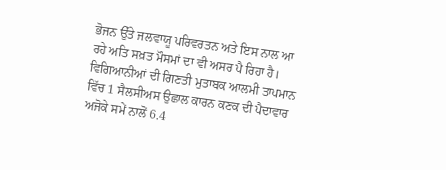ਭੋਜਨ ਉੱਤੇ ਜਲਵਾਯੂ ਪਰਿਵਰਤਨ ਅਤੇ ਇਸ ਨਾਲ ਆ ਰਹੇ ਅਤਿ ਸਖ਼ਤ ਮੌਸਮਾਂ ਦਾ ਵੀ ਅਸਰ ਪੈ ਰਿਹਾ ਹੈ।
ਵਿਗਿਆਨੀਆਂ ਦੀ ਗਿਣਤੀ ਮੁਤਾਬਕ ਆਲਮੀ ਤਾਪਮਾਨ ਵਿੱਚ 1 ਸੈਲਸੀਅਸ ਉਛਾਲ ਕਾਰਨ ਕਣਕ ਦੀ ਪੈਦਾਵਾਰ ਅਜੋਕੇ ਸਮੇਂ ਨਾਲੋਂ 6.4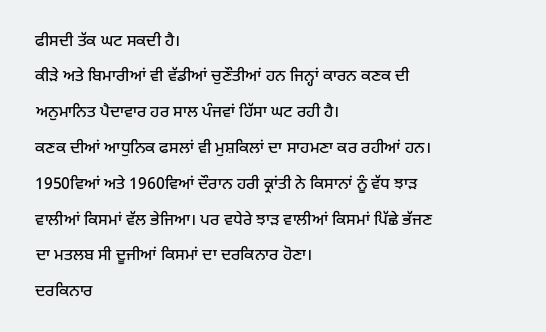ਫੀਸਦੀ ਤੱਕ ਘਟ ਸਕਦੀ ਹੈ।
ਕੀੜੇ ਅਤੇ ਬਿਮਾਰੀਆਂ ਵੀ ਵੱਡੀਆਂ ਚੁਣੌਤੀਆਂ ਹਨ ਜਿਨ੍ਹਾਂ ਕਾਰਨ ਕਣਕ ਦੀ ਅਨੁਮਾਨਿਤ ਪੈਦਾਵਾਰ ਹਰ ਸਾਲ ਪੰਜਵਾਂ ਹਿੱਸਾ ਘਟ ਰਹੀ ਹੈ।
ਕਣਕ ਦੀਆਂ ਆਧੁਨਿਕ ਫਸਲਾਂ ਵੀ ਮੁਸ਼ਕਿਲਾਂ ਦਾ ਸਾਹਮਣਾ ਕਰ ਰਹੀਆਂ ਹਨ।
1950ਵਿਆਂ ਅਤੇ 1960ਵਿਆਂ ਦੌਰਾਨ ਹਰੀ ਕ੍ਰਾਂਤੀ ਨੇ ਕਿਸਾਨਾਂ ਨੂੰ ਵੱਧ ਝਾੜ ਵਾਲੀਆਂ ਕਿਸਮਾਂ ਵੱਲ ਭੇਜਿਆ। ਪਰ ਵਧੇਰੇ ਝਾੜ ਵਾਲੀਆਂ ਕਿਸਮਾਂ ਪਿੱਛੇ ਭੱਜਣ ਦਾ ਮਤਲਬ ਸੀ ਦੂਜੀਆਂ ਕਿਸਮਾਂ ਦਾ ਦਰਕਿਨਾਰ ਹੋਣਾ।
ਦਰਕਿਨਾਰ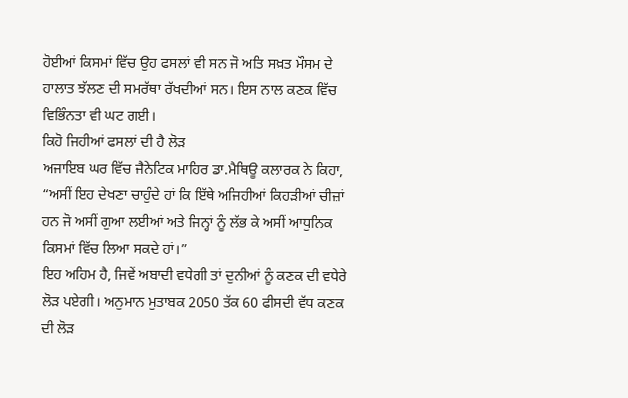ਹੋਈਆਂ ਕਿਸਮਾਂ ਵਿੱਚ ਉਹ ਫਸਲਾਂ ਵੀ ਸਨ ਜੋ ਅਤਿ ਸਖ਼ਤ ਮੌਸਮ ਦੇ ਹਾਲਾਤ ਝੱਲਣ ਦੀ ਸਮਰੱਥਾ ਰੱਖਦੀਆਂ ਸਨ। ਇਸ ਨਾਲ ਕਣਕ ਵਿੱਚ ਵਿਭਿੰਨਤਾ ਵੀ ਘਟ ਗਈ।
ਕਿਹੋ ਜਿਹੀਆਂ ਫਸਲਾਂ ਦੀ ਹੈ ਲੋੜ
ਅਜਾਇਬ ਘਰ ਵਿੱਚ ਜੈਨੇਟਿਕ ਮਾਹਿਰ ਡਾ.ਮੈਥਿਊ ਕਲਾਰਕ ਨੇ ਕਿਹਾ, “ਅਸੀਂ ਇਹ ਦੇਖਣਾ ਚਾਹੁੰਦੇ ਹਾਂ ਕਿ ਇੱਥੇ ਅਜਿਹੀਆਂ ਕਿਹੜੀਆਂ ਚੀਜ਼ਾਂ ਹਨ ਜੋ ਅਸੀਂ ਗੁਆ ਲਈਆਂ ਅਤੇ ਜਿਨ੍ਹਾਂ ਨੂੰ ਲੱਭ ਕੇ ਅਸੀਂ ਆਧੁਨਿਕ ਕਿਸਮਾਂ ਵਿੱਚ ਲਿਆ ਸਕਦੇ ਹਾਂ।”
ਇਹ ਅਹਿਮ ਹੈ, ਜਿਵੇਂ ਅਬਾਦੀ ਵਧੇਗੀ ਤਾਂ ਦੁਨੀਆਂ ਨੂੰ ਕਣਕ ਦੀ ਵਧੇਰੇ ਲੋੜ ਪਏਗੀ। ਅਨੁਮਾਨ ਮੁਤਾਬਕ 2050 ਤੱਕ 60 ਫੀਸਦੀ ਵੱਧ ਕਣਕ ਦੀ ਲੋੜ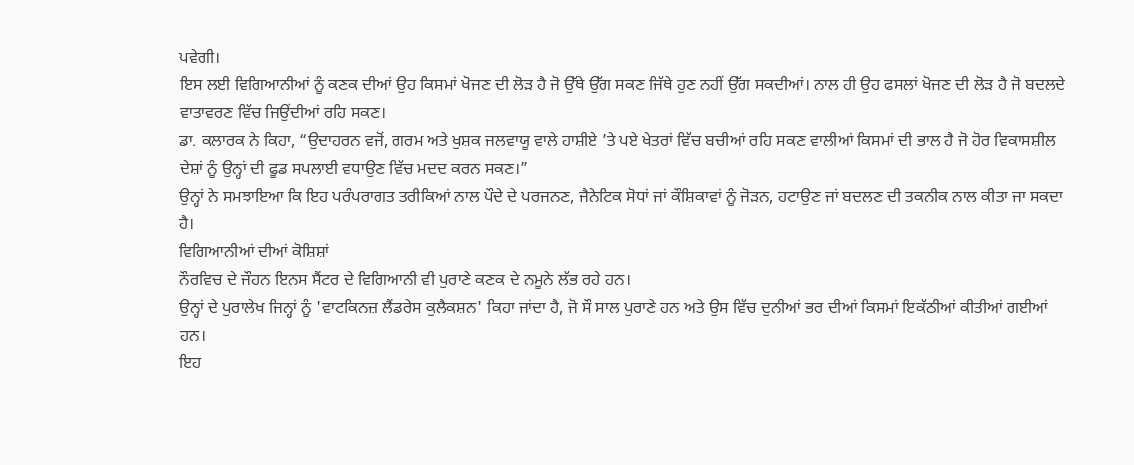ਪਵੇਗੀ।
ਇਸ ਲਈ ਵਿਗਿਆਨੀਆਂ ਨੂੰ ਕਣਕ ਦੀਆਂ ਉਹ ਕਿਸਮਾਂ ਖੋਜਣ ਦੀ ਲੋੜ ਹੈ ਜੋ ਉੱਥੇ ਉੱਗ ਸਕਣ ਜਿੱਥੇ ਹੁਣ ਨਹੀਂ ਉੱਗ ਸਕਦੀਆਂ। ਨਾਲ ਹੀ ਉਹ ਫਸਲਾਂ ਖੋਜਣ ਦੀ ਲੋੜ ਹੈ ਜੋ ਬਦਲਦੇ ਵਾਤਾਵਰਣ ਵਿੱਚ ਜਿਉਂਦੀਆਂ ਰਹਿ ਸਕਣ।
ਡਾ. ਕਲਾਰਕ ਨੇ ਕਿਹਾ, “ਉਦਾਹਰਨ ਵਜੋਂ, ਗਰਮ ਅਤੇ ਖੁਸ਼ਕ ਜਲਵਾਯੂ ਵਾਲੇ ਹਾਸ਼ੀਏ ’ਤੇ ਪਏ ਖੇਤਰਾਂ ਵਿੱਚ ਬਚੀਆਂ ਰਹਿ ਸਕਣ ਵਾਲੀਆਂ ਕਿਸਮਾਂ ਦੀ ਭਾਲ ਹੈ ਜੋ ਹੋਰ ਵਿਕਾਸਸ਼ੀਲ ਦੇਸ਼ਾਂ ਨੂੰ ਉਨ੍ਹਾਂ ਦੀ ਫੂਡ ਸਪਲਾਈ ਵਧਾਉਣ ਵਿੱਚ ਮਦਦ ਕਰਨ ਸਕਣ।”
ਉਨ੍ਹਾਂ ਨੇ ਸਮਝਾਇਆ ਕਿ ਇਹ ਪਰੰਪਰਾਗਤ ਤਰੀਕਿਆਂ ਨਾਲ ਪੌਦੇ ਦੇ ਪਰਜਨਣ, ਜੈਨੇਟਿਕ ਸੋਧਾਂ ਜਾਂ ਕੌਸ਼ਿਕਾਵਾਂ ਨੂੰ ਜੋੜਨ, ਹਟਾਉਣ ਜਾਂ ਬਦਲਣ ਦੀ ਤਕਨੀਕ ਨਾਲ ਕੀਤਾ ਜਾ ਸਕਦਾ ਹੈ।
ਵਿਗਿਆਨੀਆਂ ਦੀਆਂ ਕੋਸ਼ਿਸ਼ਾਂ
ਨੌਰਵਿਚ ਦੇ ਜੌਹਨ ਇਨਸ ਸੈਂਟਰ ਦੇ ਵਿਗਿਆਨੀ ਵੀ ਪੁਰਾਣੇ ਕਣਕ ਦੇ ਨਮੂਨੇ ਲੱਭ ਰਹੇ ਹਨ।
ਉਨ੍ਹਾਂ ਦੇ ਪੁਰਾਲੇਖ ਜਿਨ੍ਹਾਂ ਨੂੰ 'ਵਾਟਕਿਨਜ਼ ਲੈਂਡਰੇਸ ਕੁਲੈਕਸ਼ਨ' ਕਿਹਾ ਜਾਂਦਾ ਹੈ, ਜੋ ਸੌ ਸਾਲ ਪੁਰਾਣੇ ਹਨ ਅਤੇ ਉਸ ਵਿੱਚ ਦੁਨੀਆਂ ਭਰ ਦੀਆਂ ਕਿਸਮਾਂ ਇਕੱਠੀਆਂ ਕੀਤੀਆਂ ਗਈਆਂ ਹਨ।
ਇਹ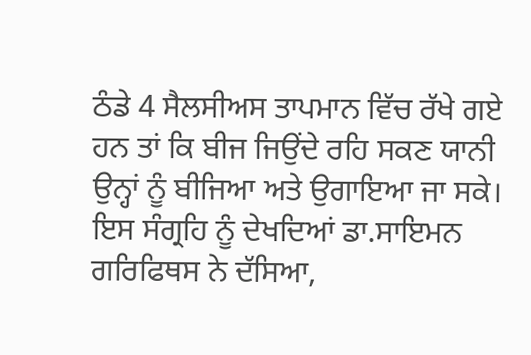ਠੰਡੇ 4 ਸੈਲਸੀਅਸ ਤਾਪਮਾਨ ਵਿੱਚ ਰੱਖੇ ਗਏ ਹਨ ਤਾਂ ਕਿ ਬੀਜ ਜਿਉਂਦੇ ਰਹਿ ਸਕਣ ਯਾਨੀ ਉਨ੍ਹਾਂ ਨੂੰ ਬੀਜਿਆ ਅਤੇ ਉਗਾਇਆ ਜਾ ਸਕੇ।
ਇਸ ਸੰਗ੍ਰਹਿ ਨੂੰ ਦੇਖਦਿਆਂ ਡਾ.ਸਾਇਮਨ ਗਰਿਫਿਥਸ ਨੇ ਦੱਸਿਆ,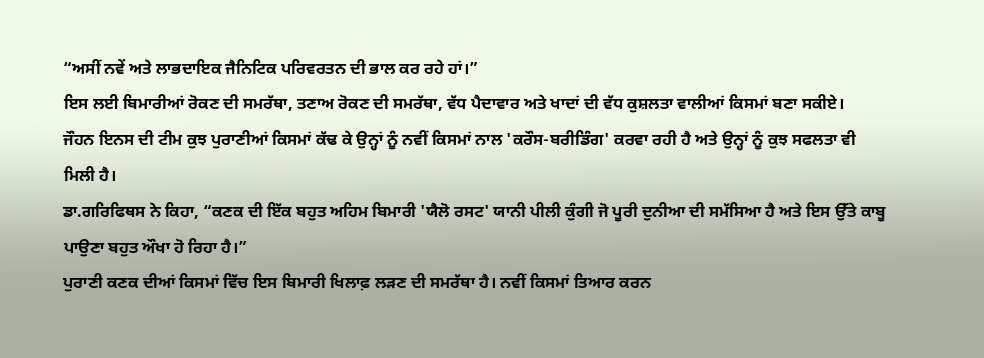“ਅਸੀਂ ਨਵੇਂ ਅਤੇ ਲਾਭਦਾਇਕ ਜੈਨਿਟਿਕ ਪਰਿਵਰਤਨ ਦੀ ਭਾਲ ਕਰ ਰਹੇ ਹਾਂ।”
ਇਸ ਲਈ ਬਿਮਾਰੀਆਂ ਰੋਕਣ ਦੀ ਸਮਰੱਥਾ, ਤਣਾਅ ਰੋਕਣ ਦੀ ਸਮਰੱਥਾ, ਵੱਧ ਪੈਦਾਵਾਰ ਅਤੇ ਖਾਦਾਂ ਦੀ ਵੱਧ ਕੁਸ਼ਲਤਾ ਵਾਲੀਆਂ ਕਿਸਮਾਂ ਬਣਾ ਸਕੀਏ।
ਜੌਹਨ ਇਨਸ ਦੀ ਟੀਮ ਕੁਝ ਪੁਰਾਣੀਆਂ ਕਿਸਮਾਂ ਕੱਢ ਕੇ ਉਨ੍ਹਾਂ ਨੂੰ ਨਵੀਂ ਕਿਸਮਾਂ ਨਾਲ 'ਕਰੌਸ-ਬਰੀਡਿੰਗ' ਕਰਵਾ ਰਹੀ ਹੈ ਅਤੇ ਉਨ੍ਹਾਂ ਨੂੰ ਕੁਝ ਸਫਲਤਾ ਵੀ ਮਿਲੀ ਹੈ।
ਡਾ.ਗਰਿਫਿਥਸ ਨੇ ਕਿਹਾ, “ਕਣਕ ਦੀ ਇੱਕ ਬਹੁਤ ਅਹਿਮ ਬਿਮਾਰੀ 'ਯੈਲੋ ਰਸਟ' ਯਾਨੀ ਪੀਲੀ ਕੁੰਗੀ ਜੋ ਪੂਰੀ ਦੁਨੀਆ ਦੀ ਸਮੱਸਿਆ ਹੈ ਅਤੇ ਇਸ ਉੱਤੇ ਕਾਬੂ ਪਾਉਣਾ ਬਹੁਤ ਔਖਾ ਹੋ ਰਿਹਾ ਹੈ।”
ਪੁਰਾਣੀ ਕਣਕ ਦੀਆਂ ਕਿਸਮਾਂ ਵਿੱਚ ਇਸ ਬਿਮਾਰੀ ਖਿਲਾਫ਼ ਲੜਣ ਦੀ ਸਮਰੱਥਾ ਹੈ। ਨਵੀਂ ਕਿਸਮਾਂ ਤਿਆਰ ਕਰਨ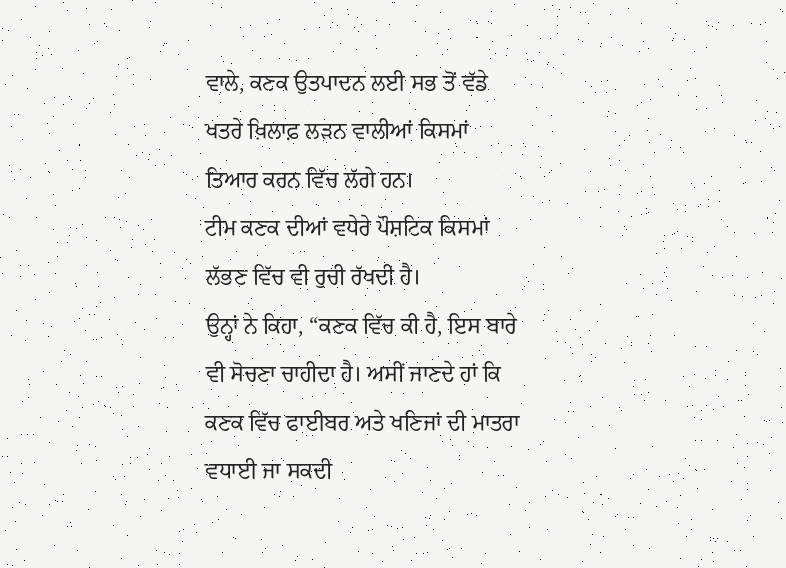ਵਾਲੇ, ਕਣਕ ਉਤਪਾਦਨ ਲਈ ਸਭ ਤੋਂ ਵੱਡੇ ਖਤਰੇ ਖ਼ਿਲਾਫ਼ ਲੜਨ ਵਾਲੀਆਂ ਕਿਸਮਾਂ ਤਿਆਰ ਕਰਨ ਵਿੱਚ ਲੱਗੇ ਹਨ।
ਟੀਮ ਕਣਕ ਦੀਆਂ ਵਧੇਰੇ ਪੌਸ਼ਟਿਕ ਕਿਸਮਾਂ ਲੱਭਣ ਵਿੱਚ ਵੀ ਰੁਚੀ ਰੱਖਦੀ ਹੈ।
ਉਨ੍ਹਾਂ ਨੇ ਕਿਹਾ, “ਕਣਕ ਵਿੱਚ ਕੀ ਹੈ, ਇਸ ਬਾਰੇ ਵੀ ਸੋਚਣਾ ਚਾਹੀਦਾ ਹੈ। ਅਸੀਂ ਜਾਣਦੇ ਹਾਂ ਕਿ ਕਣਕ ਵਿੱਚ ਫਾਈਬਰ ਅਤੇ ਖਣਿਜਾਂ ਦੀ ਮਾਤਰਾ ਵਧਾਈ ਜਾ ਸਕਦੀ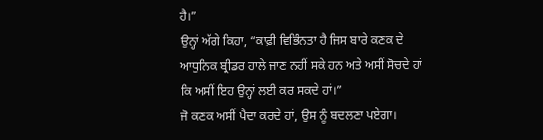ਹੈ।”
ਉਨ੍ਹਾਂ ਅੱਗੇ ਕਿਹਾ, “ਕਾਫ਼ੀ ਵਿਭਿੰਨਤਾ ਹੈ ਜਿਸ ਬਾਰੇ ਕਣਕ ਦੇ ਆਧੁਨਿਕ ਬ੍ਰੀਡਰ ਹਾਲੇ ਜਾਣ ਨਹੀਂ ਸਕੇ ਹਨ ਅਤੇ ਅਸੀਂ ਸੋਚਦੇ ਹਾਂ ਕਿ ਅਸੀਂ ਇਹ ਉਨ੍ਹਾਂ ਲਈ ਕਰ ਸਕਦੇ ਹਾਂ।”
ਜੋ ਕਣਕ ਅਸੀਂ ਪੈਦਾ ਕਰਦੇ ਹਾਂ, ਉਸ ਨੂੰ ਬਦਲਣਾ ਪਏਗਾ।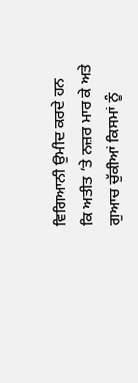ਵਿਗਿਆਨੀ ਉਮੀਦ ਕਰਦੇ ਹਨ ਕਿ ਅਤੀਤ ’ਤੇ ਨਜ਼ਰ ਮਾਰ ਕੇ ਅਤੇ ਗੁਆਚ ਚੁੱਕੀਆਂ ਕਿਸਮਾਂ ਨੂੰ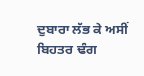ਦੁਬਾਰਾ ਲੱਭ ਕੇ ਅਸੀਂ ਬਿਹਤਰ ਢੰਗ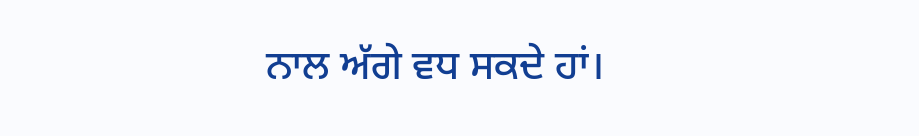ਨਾਲ ਅੱਗੇ ਵਧ ਸਕਦੇ ਹਾਂ।